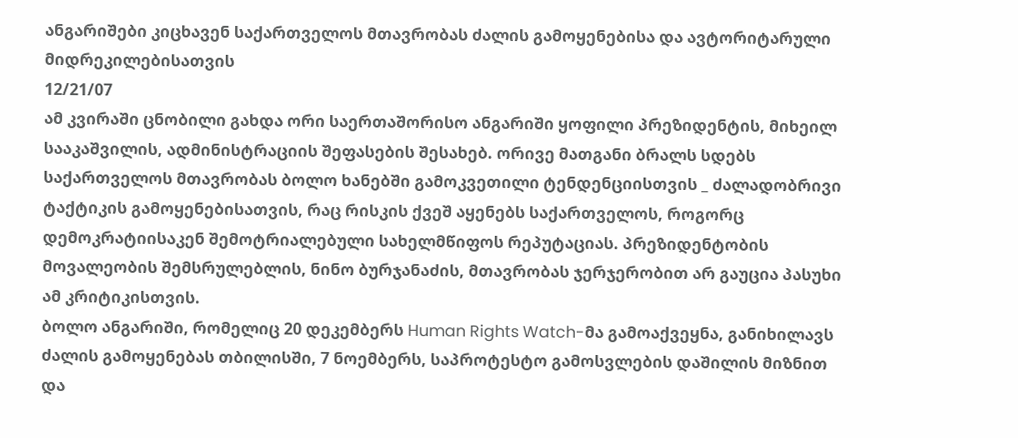ანგარიშები კიცხავენ საქართველოს მთავრობას ძალის გამოყენებისა და ავტორიტარული მიდრეკილებისათვის
12/21/07
ამ კვირაში ცნობილი გახდა ორი საერთაშორისო ანგარიში ყოფილი პრეზიდენტის, მიხეილ სააკაშვილის, ადმინისტრაციის შეფასების შესახებ. ორივე მათგანი ბრალს სდებს საქართველოს მთავრობას ბოლო ხანებში გამოკვეთილი ტენდენციისთვის _ ძალადობრივი ტაქტიკის გამოყენებისათვის, რაც რისკის ქვეშ აყენებს საქართველოს, როგორც დემოკრატიისაკენ შემოტრიალებული სახელმწიფოს რეპუტაციას. პრეზიდენტობის მოვალეობის შემსრულებლის, ნინო ბურჯანაძის, მთავრობას ჯერჯერობით არ გაუცია პასუხი ამ კრიტიკისთვის.
ბოლო ანგარიში, რომელიც 20 დეკემბერს Human Rights Watch-მა გამოაქვეყნა, განიხილავს ძალის გამოყენებას თბილისში, 7 ნოემბერს, საპროტესტო გამოსვლების დაშილის მიზნით და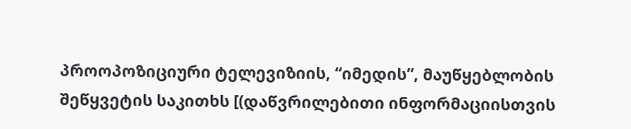პროოპოზიციური ტელევიზიის, “იმედის”, მაუწყებლობის შეწყვეტის საკითხს [(დაწვრილებითი ინფორმაციისთვის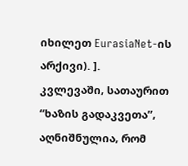იხილეთ EurasiaNet-ის არქივი). ].
კვლევაში, სათაურით “ხაზის გადაკვეთა”, აღნიშნულია, რომ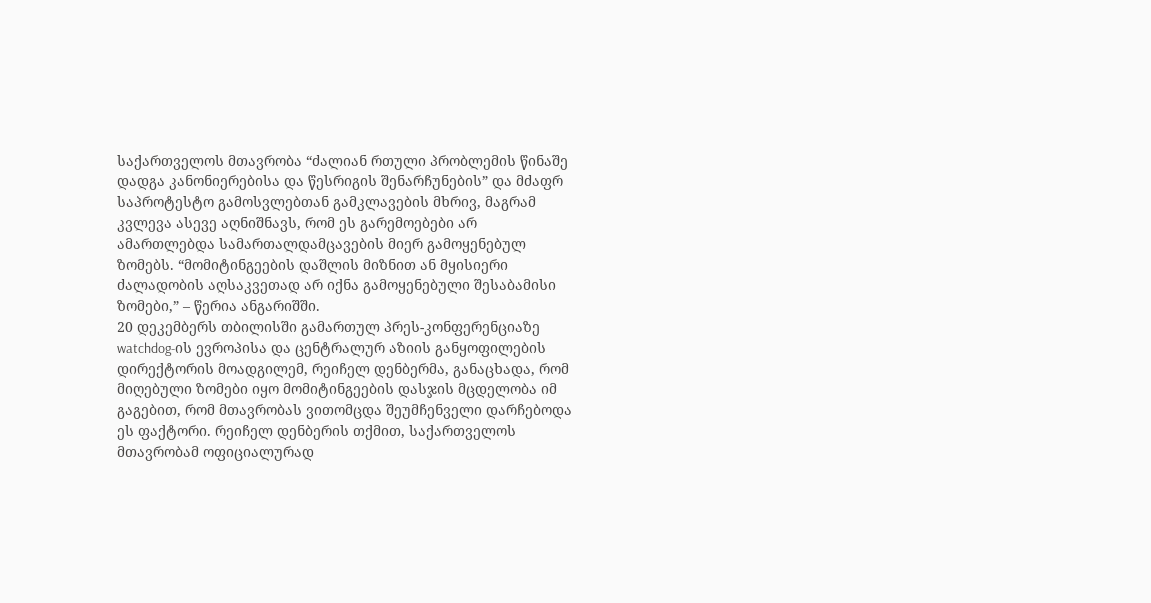საქართველოს მთავრობა “ძალიან რთული პრობლემის წინაშე დადგა კანონიერებისა და წესრიგის შენარჩუნების” და მძაფრ საპროტესტო გამოსვლებთან გამკლავების მხრივ, მაგრამ კვლევა ასევე აღნიშნავს, რომ ეს გარემოებები არ ამართლებდა სამართალდამცავების მიერ გამოყენებულ ზომებს. “მომიტინგეების დაშლის მიზნით ან მყისიერი ძალადობის აღსაკვეთად არ იქნა გამოყენებული შესაბამისი ზომები,” – წერია ანგარიშში.
20 დეკემბერს თბილისში გამართულ პრეს-კონფერენციაზე watchdog-ის ევროპისა და ცენტრალურ აზიის განყოფილების დირექტორის მოადგილემ, რეიჩელ დენბერმა, განაცხადა, რომ მიღებული ზომები იყო მომიტინგეების დასჯის მცდელობა იმ გაგებით, რომ მთავრობას ვითომცდა შეუმჩენველი დარჩებოდა ეს ფაქტორი. რეიჩელ დენბერის თქმით, საქართველოს მთავრობამ ოფიციალურად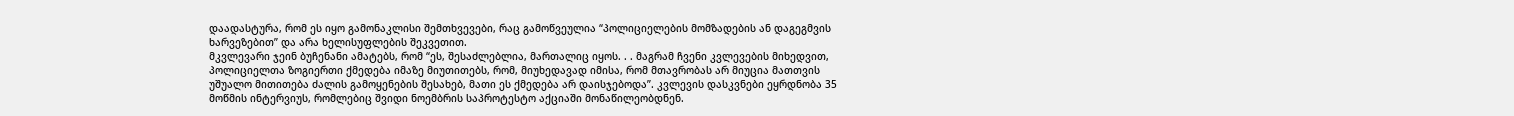დაადასტურა, რომ ეს იყო გამონაკლისი შემთხვევები, რაც გამოწვეულია “პოლიციელების მომზადების ან დაგეგმვის ხარვეზებით” და არა ხელისუფლების შეკვეთით.
მკვლევარი ჯეინ ბუჩენანი ამატებს, რომ “ეს, შესაძლებლია, მართალიც იყოს. . . მაგრამ ჩვენი კვლევების მიხედვით, პოლიციელთა ზოგიერთი ქმედება იმაზე მიუთითებს, რომ, მიუხედავად იმისა, რომ მთავრობას არ მიუცია მათთვის უშუალო მითითება ძალის გამოყენების შესახებ, მათი ეს ქმედება არ დაისჯებოდა”. კვლევის დასკვნები ეყრდნობა 35 მოწმის ინტერვიუს, რომლებიც შვიდი ნოემბრის საპროტესტო აქციაში მონაწილეობდნენ.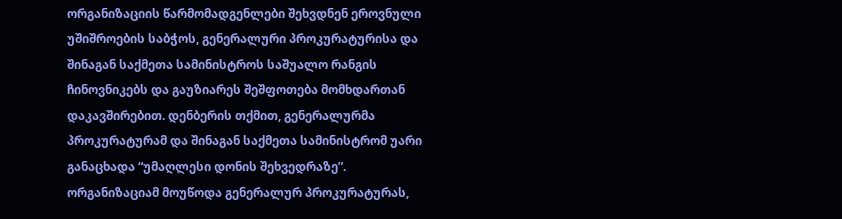ორგანიზაციის წარმომადგენლები შეხვდნენ ეროვნული უშიშროების საბჭოს, გენერალური პროკურატურისა და შინაგან საქმეთა სამინისტროს საშუალო რანგის ჩინოვნიკებს და გაუზიარეს შეშფოთება მომხდართან დაკავშირებით. დენბერის თქმით, გენერალურმა პროკურატურამ და შინაგან საქმეთა სამინისტრომ უარი განაცხადა “უმაღლესი დონის შეხვედრაზე”.
ორგანიზაციამ მოუწოდა გენერალურ პროკურატურას,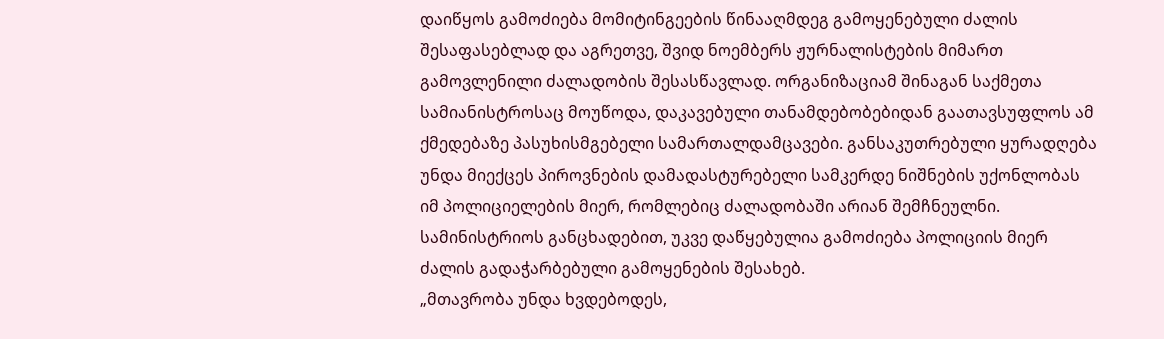დაიწყოს გამოძიება მომიტინგეების წინააღმდეგ გამოყენებული ძალის შესაფასებლად და აგრეთვე, შვიდ ნოემბერს ჟურნალისტების მიმართ გამოვლენილი ძალადობის შესასწავლად. ორგანიზაციამ შინაგან საქმეთა სამიანისტროსაც მოუწოდა, დაკავებული თანამდებობებიდან გაათავსუფლოს ამ ქმედებაზე პასუხისმგებელი სამართალდამცავები. განსაკუთრებული ყურადღება უნდა მიექცეს პიროვნების დამადასტურებელი სამკერდე ნიშნების უქონლობას იმ პოლიციელების მიერ, რომლებიც ძალადობაში არიან შემჩნეულნი.
სამინისტრიოს განცხადებით, უკვე დაწყებულია გამოძიება პოლიციის მიერ ძალის გადაჭარბებული გამოყენების შესახებ.
„მთავრობა უნდა ხვდებოდეს,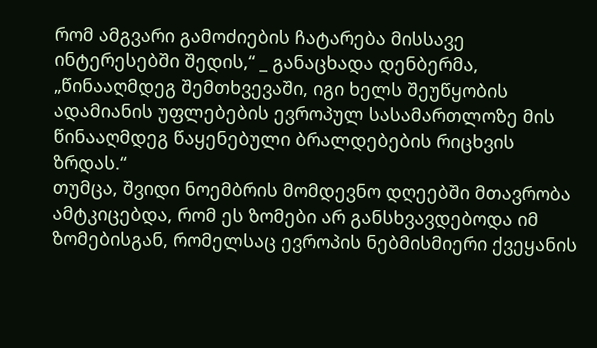რომ ამგვარი გამოძიების ჩატარება მისსავე ინტერესებში შედის,“ _ განაცხადა დენბერმა, „წინააღმდეგ შემთხვევაში, იგი ხელს შეუწყობის ადამიანის უფლებების ევროპულ სასამართლოზე მის წინააღმდეგ წაყენებული ბრალდებების რიცხვის ზრდას.“
თუმცა, შვიდი ნოემბრის მომდევნო დღეებში მთავრობა ამტკიცებდა, რომ ეს ზომები არ განსხვავდებოდა იმ ზომებისგან, რომელსაც ევროპის ნებმისმიერი ქვეყანის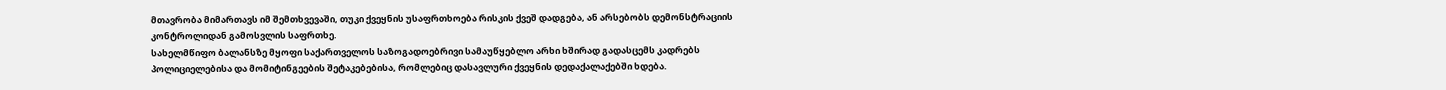მთავრობა მიმართავს იმ შემთხვევაში, თუკი ქვეყნის უსაფრთხოება რისკის ქვეშ დადგება, ან არსებობს დემონსტრაციის კონტროლიდან გამოსვლის საფრთხე.
სახელმწიფო ბალანსზე მყოფი საქართველოს საზოგადოებრივი სამაუწყებლო არხი ხშირად გადასცემს კადრებს პოლიციელებისა და მომიტინგეების შეტაკებებისა, რომლებიც დასავლური ქვეყნის დედაქალაქებში ხდება.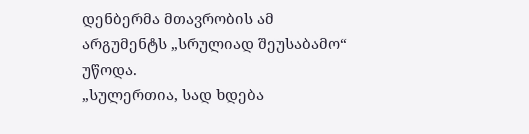დენბერმა მთავრობის ამ არგუმენტს „სრულიად შეუსაბამო“ უწოდა.
„სულერთია, სად ხდება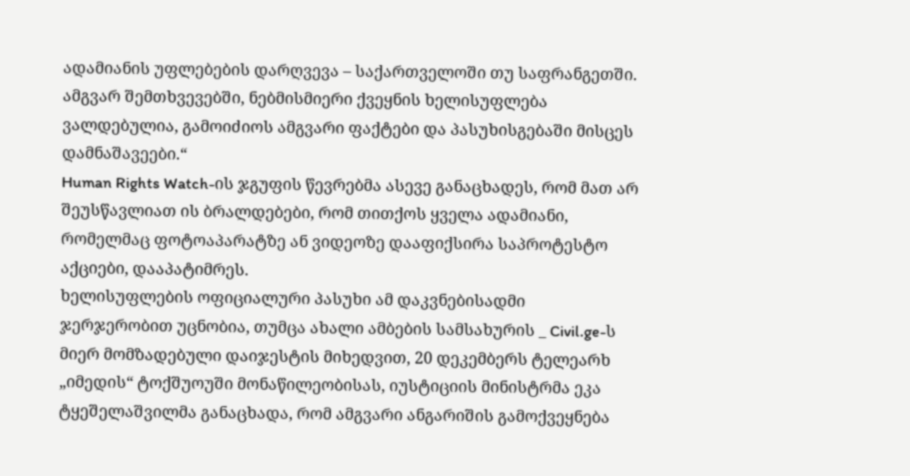ადამიანის უფლებების დარღვევა – საქართველოში თუ საფრანგეთში. ამგვარ შემთხვევებში, ნებმისმიერი ქვეყნის ხელისუფლება ვალდებულია, გამოიძიოს ამგვარი ფაქტები და პასუხისგებაში მისცეს დამნაშავეები.“
Human Rights Watch-ის ჯგუფის წევრებმა ასევე განაცხადეს, რომ მათ არ შეუსწავლიათ ის ბრალდებები, რომ თითქოს ყველა ადამიანი, რომელმაც ფოტოაპარატზე ან ვიდეოზე დააფიქსირა საპროტესტო აქციები, დააპატიმრეს.
ხელისუფლების ოფიციალური პასუხი ამ დაკვნებისადმი ჯერჯერობით უცნობია, თუმცა ახალი ამბების სამსახურის _ Civil.ge-ს მიერ მომზადებული დაიჯესტის მიხედვით, 20 დეკემბერს ტელეარხ „იმედის“ ტოქშუოუში მონაწილეობისას, იუსტიციის მინისტრმა ეკა ტყეშელაშვილმა განაცხადა, რომ ამგვარი ანგარიშის გამოქვეყნება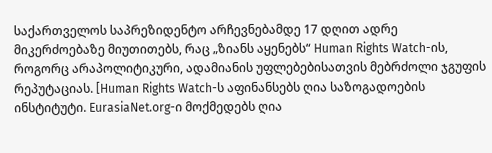საქართველოს საპრეზიდენტო არჩევნებამდე 17 დღით ადრე მიკერძოებაზე მიუთითებს, რაც „ზიანს აყენებს“ Human Rights Watch-ის, როგორც არაპოლიტიკური, ადამიანის უფლებებისათვის მებრძოლი ჯგუფის რეპუტაციას. [Human Rights Watch-ს აფინანსებს ღია საზოგადოების ინსტიტუტი. EurasiaNet.org-ი მოქმედებს ღია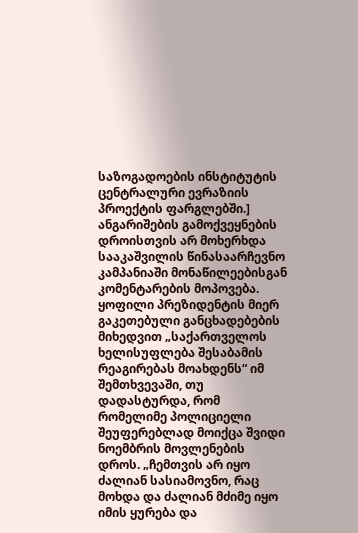საზოგადოების ინსტიტუტის ცენტრალური ევრაზიის პროექტის ფარგლებში.]
ანგარიშების გამოქვეყნების დროისთვის არ მოხერხდა სააკაშვილის წინასაარჩევნო კამპანიაში მონაწილეებისგან კომენტარების მოპოვება. ყოფილი პრეზიდენტის მიერ გაკეთებული განცხადებების მიხედვით „საქართველოს ხელისუფლება შესაბამის რეაგირებას მოახდენს“ იმ შემთხვევაში, თუ დადასტურდა, რომ რომელიმე პოლიციელი შეუფერებლად მოიქცა შვიდი ნოემბრის მოვლენების დროს. „ჩემთვის არ იყო ძალიან სასიამოვნო, რაც მოხდა და ძალიან მძიმე იყო იმის ყურება და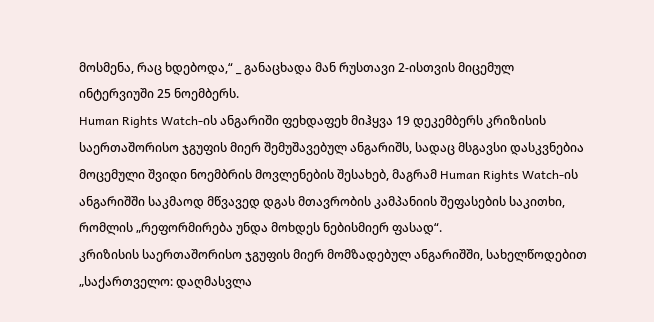მოსმენა, რაც ხდებოდა,“ _ განაცხადა მან რუსთავი 2-ისთვის მიცემულ ინტერვიუში 25 ნოემბერს.
Human Rights Watch-ის ანგარიში ფეხდაფეხ მიჰყვა 19 დეკემბერს კრიზისის საერთაშორისო ჯგუფის მიერ შემუშავებულ ანგარიშს, სადაც მსგავსი დასკვნებია მოცემული შვიდი ნოემბრის მოვლენების შესახებ, მაგრამ Human Rights Watch-ის ანგარიშში საკმაოდ მწვავედ დგას მთავრობის კამპანიის შეფასების საკითხი, რომლის „რეფორმირება უნდა მოხდეს ნებისმიერ ფასად“.
კრიზისის საერთაშორისო ჯგუფის მიერ მომზადებულ ანგარიშში, სახელწოდებით „საქართველო: დაღმასვლა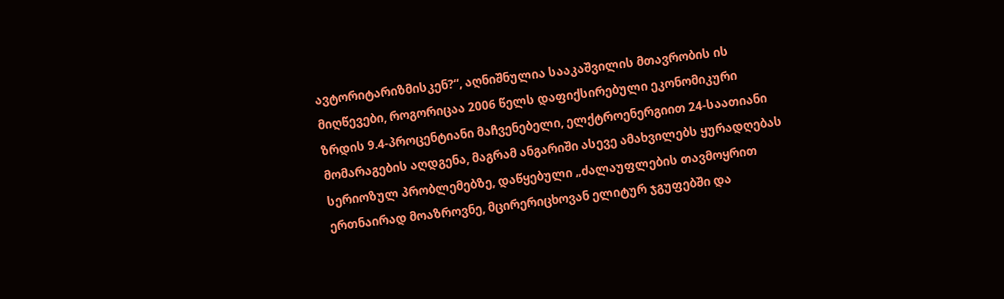ავტორიტარიზმისკენ?“, აღნიშნულია სააკაშვილის მთავრობის ის მიღწევები, როგორიცაა 2006 წელს დაფიქსირებული ეკონომიკური ზრდის 9.4-პროცენტიანი მაჩვენებელი, ელქტროენერგიით 24-საათიანი მომარაგების აღდგენა, მაგრამ ანგარიში ასევე ამახვილებს ყურადღებას სერიოზულ პრობლემებზე, დაწყებული „ძალაუფლების თავმოყრით ერთნაირად მოაზროვნე, მცირერიცხოვან ელიტურ ჯგუფებში და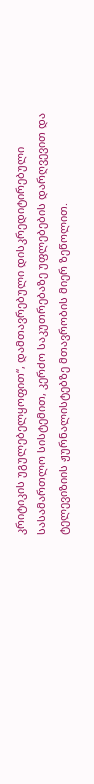კრიტიკის უგულებელყოფით“, დამთავრებული დისკრედიტირებული სასამართლო სისტემით, კერძო საკუთრებაზე უფლებების დარღვევით და ტელევიზიის ჟურნალისტებზე მთავრობის მიერ ზეწოლით.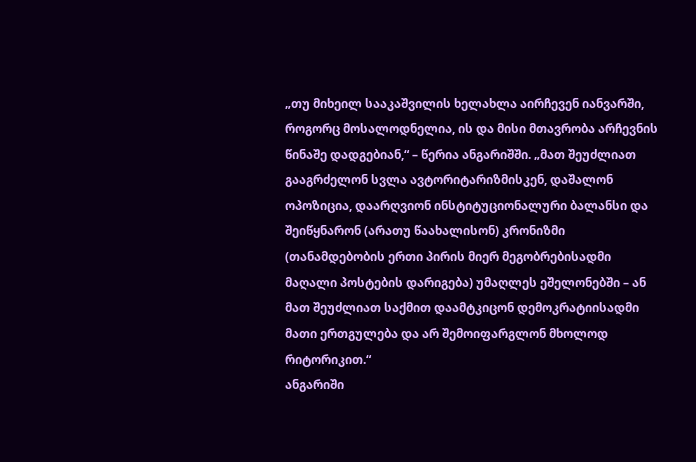„თუ მიხეილ სააკაშვილის ხელახლა აირჩევენ იანვარში, როგორც მოსალოდნელია, ის და მისი მთავრობა არჩევნის წინაშე დადგებიან,“ – წერია ანგარიშში. „მათ შეუძლიათ გააგრძელონ სვლა ავტორიტარიზმისკენ, დაშალონ ოპოზიცია, დაარღვიონ ინსტიტუციონალური ბალანსი და შეიწყნარონ (არათუ წაახალისონ) კრონიზმი (თანამდებობის ერთი პირის მიერ მეგობრებისადმი მაღალი პოსტების დარიგება) უმაღლეს ეშელონებში – ან მათ შეუძლიათ საქმით დაამტკიცონ დემოკრატიისადმი მათი ერთგულება და არ შემოიფარგლონ მხოლოდ რიტორიკით.“
ანგარიში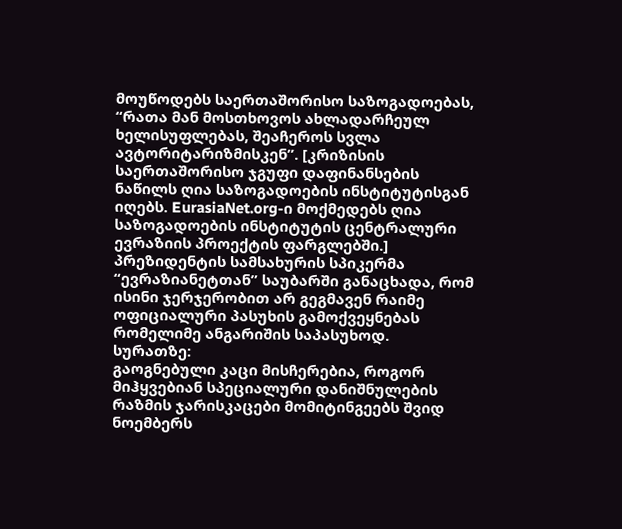მოუწოდებს საერთაშორისო საზოგადოებას, “რათა მან მოსთხოვოს ახლადარჩეულ ხელისუფლებას, შეაჩეროს სვლა ავტორიტარიზმისკენ”. [კრიზისის საერთაშორისო ჯგუფი დაფინანსების ნაწილს ღია საზოგადოების ინსტიტუტისგან იღებს. EurasiaNet.org-ი მოქმედებს ღია საზოგადოების ინსტიტუტის ცენტრალური ევრაზიის პროექტის ფარგლებში.]
პრეზიდენტის სამსახურის სპიკერმა “ევრაზიანეტთან” საუბარში განაცხადა, რომ ისინი ჯერჯერობით არ გეგმავენ რაიმე ოფიციალური პასუხის გამოქვეყნებას რომელიმე ანგარიშის საპასუხოდ.
სურათზე:
გაოგნებული კაცი მისჩერებია, როგორ მიჰყვებიან სპეციალური დანიშნულების რაზმის ჯარისკაცები მომიტინგეებს შვიდ ნოემბერს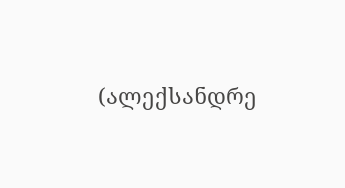(ალექსანდრე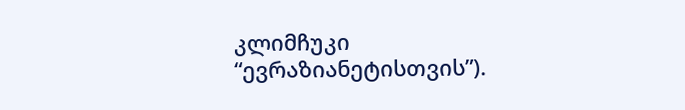კლიმჩუკი “ევრაზიანეტისთვის”).